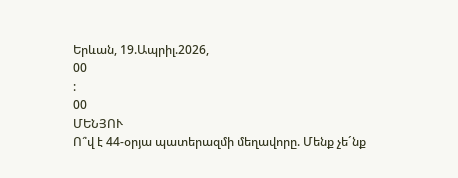Երևան, 19.Ապրիլ.2026,
00
:
00
ՄԵՆՅՈՒ
Ո՞վ է 44-օրյա պատերազմի մեղավորը. Մենք չե´նք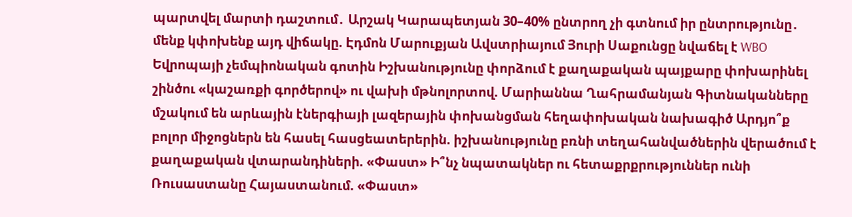պարտվել մարտի դաշտում․ Արշակ Կարապետյան 30–40% ընտրող չի գտնում իր ընտրությունը․ մենք կփոխենք այդ վիճակը. Էդմոն Մարուքյան Ավստրիայում Յուրի Սաքունցը նվաճել է WBO Եվրոպայի չեմպիոնական գոտին Իշխանությունը փորձում է քաղաքական պայքարը փոխարինել շինծու «կաշառքի գործերով» ու վախի մթնոլորտով. Մարիաննա Ղահրամանյան Գիտնականները մշակում են արևային էներգիայի լազերային փոխանցման հեղափոխական նախագիծ Արդյո՞ք բոլոր միջոցներն են հասել հասցեատերերին. իշխանությունը բռնի տեղահանվածներին վերածում է քաղաքական վտարանդիների. «Փաստ» Ի՞նչ նպատակներ ու հետաքրքրություններ ունի Ռուսաստանը Հայաստանում. «Փաստ»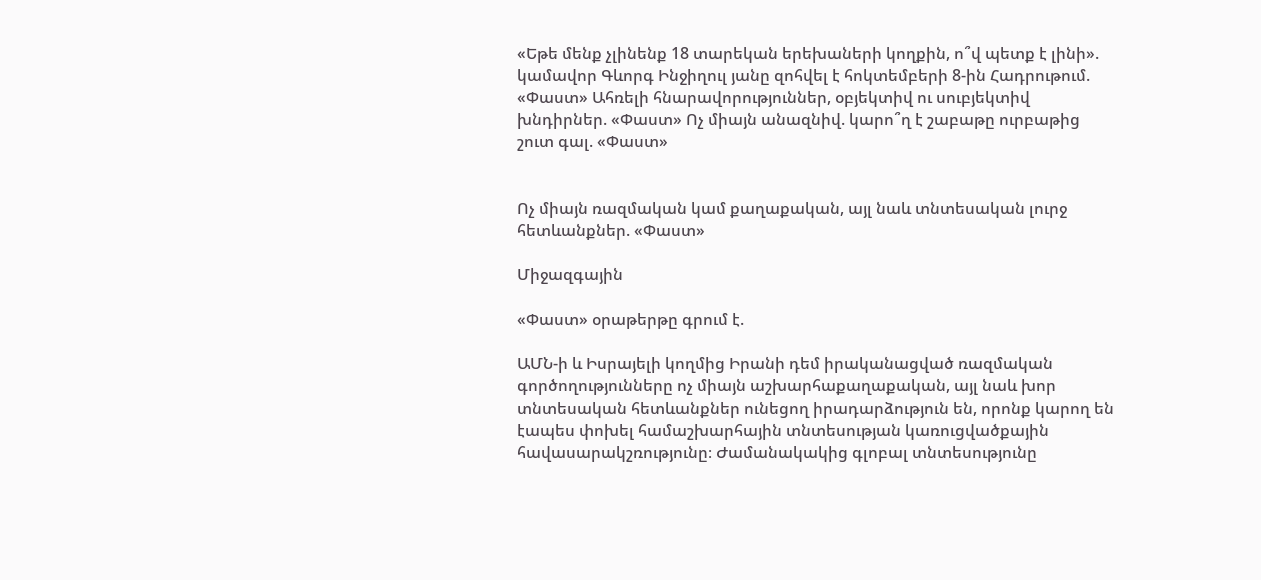«Եթե մենք չլինենք 18 տարեկան երեխաների կողքին, ո՞վ պետք է լինի». կամավոր Գևորգ Ինջիղուլ յանը զոհվել է հոկտեմբերի 8-ին Հադրութում. «Փաստ» Ահռելի հնարավորություններ, օբյեկտիվ ու սուբյեկտիվ խնդիրներ. «Փաստ» Ոչ միայն անազնիվ. կարո՞ղ է շաբաթը ուրբաթից շուտ գալ. «Փաստ»


Ոչ միայն ռազմական կամ քաղաքական, այլ նաև տնտեսական լուրջ հետևանքներ. «Փաստ»

Միջազգային

«Փաստ» օրաթերթը գրում է.

ԱՄՆ-ի և Իսրայելի կողմից Իրանի դեմ իրականացված ռազմական գործողությունները ոչ միայն աշխարհաքաղաքական, այլ նաև խոր տնտեսական հետևանքներ ունեցող իրադարձություն են, որոնք կարող են էապես փոխել համաշխարհային տնտեսության կառուցվածքային հավասարակշռությունը։ Ժամանակակից գլոբալ տնտեսությունը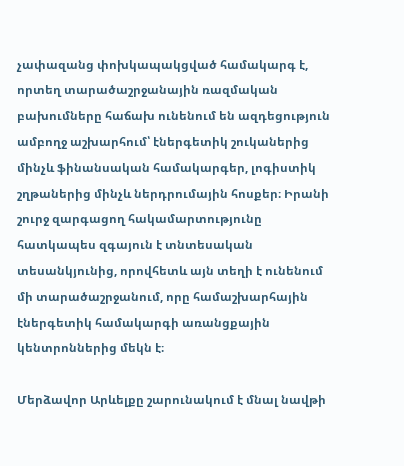չափազանց փոխկապակցված համակարգ է, որտեղ տարածաշրջանային ռազմական բախումները հաճախ ունենում են ազդեցություն ամբողջ աշխարհում՝ էներգետիկ շուկաներից մինչև ֆինանսական համակարգեր, լոգիստիկ շղթաներից մինչև ներդրումային հոսքեր։ Իրանի շուրջ զարգացող հակամարտությունը հատկապես զգայուն է տնտեսական տեսանկյունից, որովհետև այն տեղի է ունենում մի տարածաշրջանում, որը համաշխարհային էներգետիկ համակարգի առանցքային կենտրոններից մեկն է։

Մերձավոր Արևելքը շարունակում է մնալ նավթի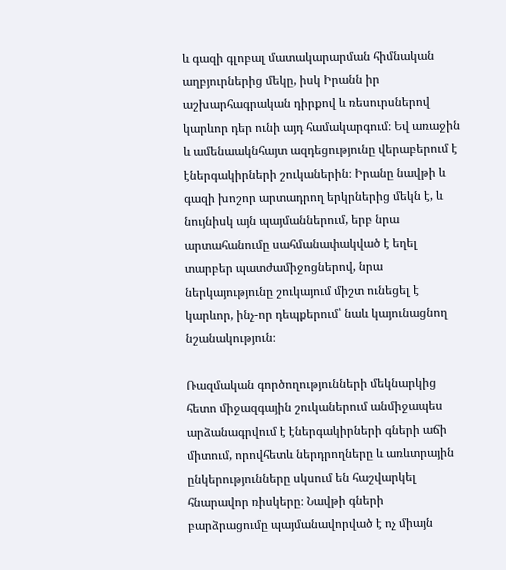և գազի գլոբալ մատակարարման հիմնական աղբյուրներից մեկը, իսկ Իրանն իր աշխարհագրական դիրքով և ռեսուրսներով կարևոր դեր ունի այդ համակարգում։ Եվ առաջին և ամենաակնհայտ ազդեցությունը վերաբերում է էներգակիրների շուկաներին։ Իրանը նավթի և գազի խոշոր արտադրող երկրներից մեկն է, և նույնիսկ այն պայմաններում, երբ նրա արտահանումը սահմանափակված է եղել տարբեր պատժամիջոցներով, նրա ներկայությունը շուկայում միշտ ունեցել է կարևոր, ինչ-որ դեպքերում՝ նաև կայունացնող նշանակություն։

Ռազմական գործողությունների մեկնարկից հետո միջազգային շուկաներում անմիջապես արձանագրվում է էներգակիրների գների աճի միտում, որովհետև ներդրողները և առևտրային ընկերությունները սկսում են հաշվարկել հնարավոր ռիսկերը։ Նավթի գների բարձրացումը պայմանավորված է ոչ միայն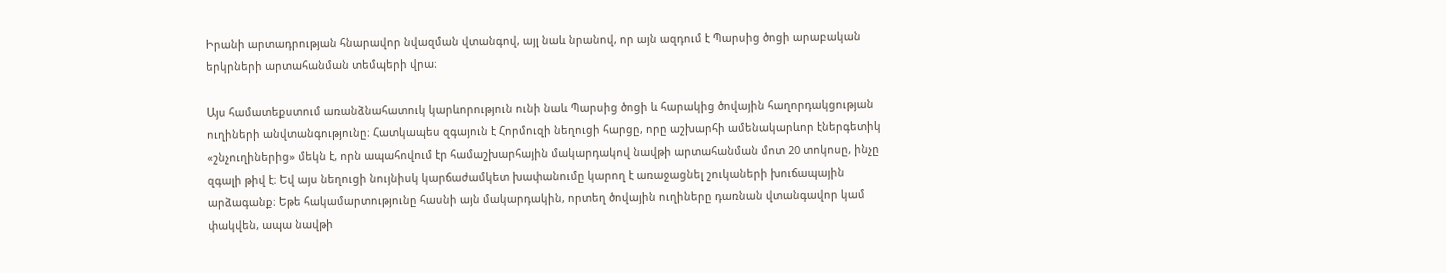Իրանի արտադրության հնարավոր նվազման վտանգով, այլ նաև նրանով, որ այն ազդում է Պարսից ծոցի արաբական երկրների արտահանման տեմպերի վրա։

Այս համատեքստում առանձնահատուկ կարևորություն ունի նաև Պարսից ծոցի և հարակից ծովային հաղորդակցության ուղիների անվտանգությունը։ Հատկապես զգայուն է Հորմուզի նեղուցի հարցը, որը աշխարհի ամենակարևոր էներգետիկ «շնչուղիներից» մեկն է, որն ապահովում էր համաշխարհային մակարդակով նավթի արտահանման մոտ 20 տոկոսը, ինչը զգալի թիվ է։ Եվ այս նեղուցի նույնիսկ կարճաժամկետ խափանումը կարող է առաջացնել շուկաների խուճապային արձագանք։ Եթե հակամարտությունը հասնի այն մակարդակին, որտեղ ծովային ուղիները դառնան վտանգավոր կամ փակվեն, ապա նավթի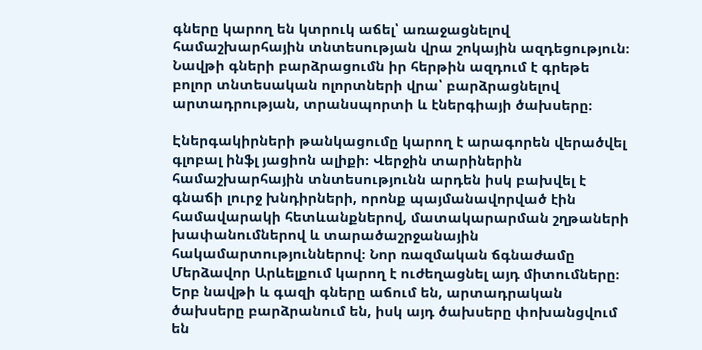գները կարող են կտրուկ աճել՝ առաջացնելով համաշխարհային տնտեսության վրա շոկային ազդեցություն։ Նավթի գների բարձրացումն իր հերթին ազդում է գրեթե բոլոր տնտեսական ոլորտների վրա՝ բարձրացնելով արտադրության, տրանսպորտի և էներգիայի ծախսերը։

Էներգակիրների թանկացումը կարող է արագորեն վերածվել գլոբալ ինֆլ յացիոն ալիքի։ Վերջին տարիներին համաշխարհային տնտեսությունն արդեն իսկ բախվել է գնաճի լուրջ խնդիրների, որոնք պայմանավորված էին համավարակի հետևանքներով, մատակարարման շղթաների խափանումներով և տարածաշրջանային հակամարտություններով։ Նոր ռազմական ճգնաժամը Մերձավոր Արևելքում կարող է ուժեղացնել այդ միտումները։ Երբ նավթի և գազի գները աճում են, արտադրական ծախսերը բարձրանում են, իսկ այդ ծախսերը փոխանցվում են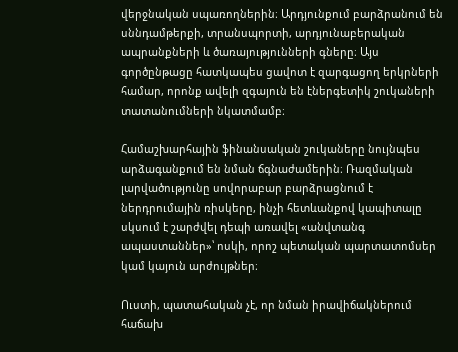վերջնական սպառողներին։ Արդյունքում բարձրանում են սննդամթերքի, տրանսպորտի, արդյունաբերական ապրանքների և ծառայությունների գները։ Այս գործընթացը հատկապես ցավոտ է զարգացող երկրների համար, որոնք ավելի զգայուն են էներգետիկ շուկաների տատանումների նկատմամբ։

Համաշխարհային ֆինանսական շուկաները նույնպես արձագանքում են նման ճգնաժամերին։ Ռազմական լարվածությունը սովորաբար բարձրացնում է ներդրումային ռիսկերը, ինչի հետևանքով կապիտալը սկսում է շարժվել դեպի առավել «անվտանգ ապաստաններ»՝ ոսկի, որոշ պետական պարտատոմսեր կամ կայուն արժույթներ։

Ուստի, պատահական չէ, որ նման իրավիճակներում հաճախ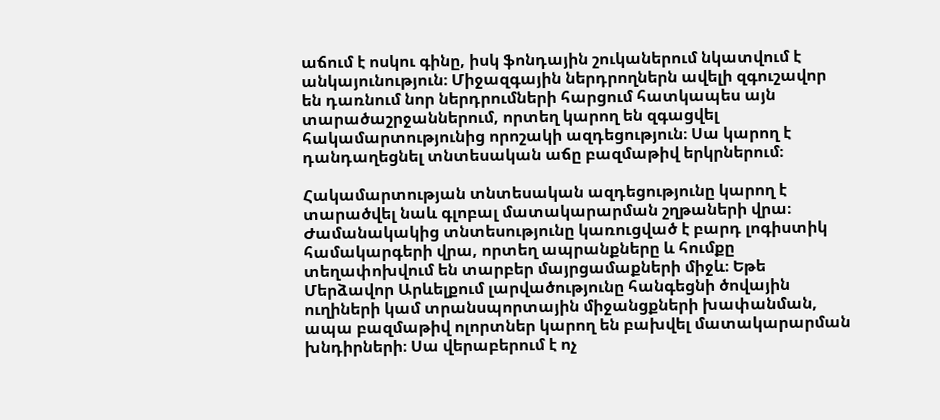աճում է ոսկու գինը, իսկ ֆոնդային շուկաներում նկատվում է անկայունություն։ Միջազգային ներդրողներն ավելի զգուշավոր են դառնում նոր ներդրումների հարցում հատկապես այն տարածաշրջաններում, որտեղ կարող են զգացվել հակամարտությունից որոշակի ազդեցություն։ Սա կարող է դանդաղեցնել տնտեսական աճը բազմաթիվ երկրներում։

Հակամարտության տնտեսական ազդեցությունը կարող է տարածվել նաև գլոբալ մատակարարման շղթաների վրա։ Ժամանակակից տնտեսությունը կառուցված է բարդ լոգիստիկ համակարգերի վրա, որտեղ ապրանքները և հումքը տեղափոխվում են տարբեր մայրցամաքների միջև։ Եթե Մերձավոր Արևելքում լարվածությունը հանգեցնի ծովային ուղիների կամ տրանսպորտային միջանցքների խափանման, ապա բազմաթիվ ոլորտներ կարող են բախվել մատակարարման խնդիրների։ Սա վերաբերում է ոչ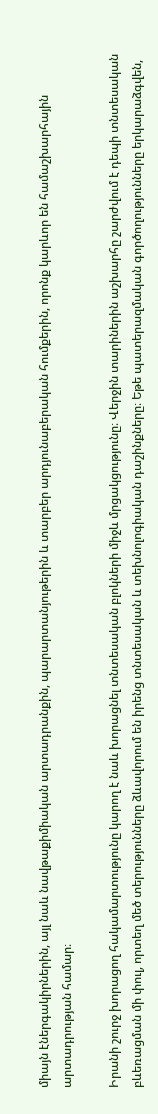միայն էներգակիրներին, այլ նաև նավթաքիմիական արտադրանքին, պարարտանյութերին և տարբեր արդյունաբերական հումքերին, որոնք կարևոր են համաշխարհային արտադրության համար։

Իրանի շուրջ խորացող հակամարտությունը կարող է նաև խորացնել տնտեսական բլոկների միջև մրցակցությունը։ Վերջին տարիներին աշխարհը շարժվում է դեպի տնտեսական բևեռացման մի փուլ, որտեղ մեծ տերությունները ձևավորում են իրենց տնտեսական և տեխնոլոգիական դաշինքները։ Եթե պատերազմական գործողությունները երկարաձգվեն,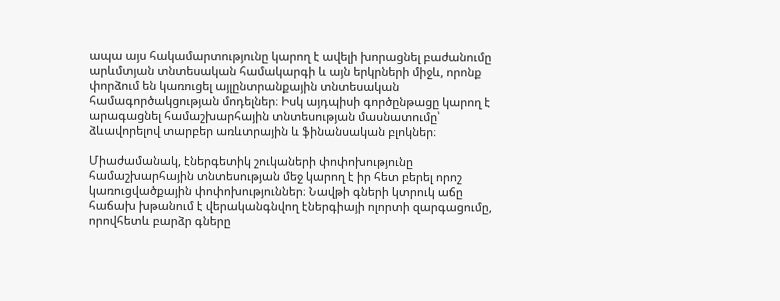ապա այս հակամարտությունը կարող է ավելի խորացնել բաժանումը արևմտյան տնտեսական համակարգի և այն երկրների միջև, որոնք փորձում են կառուցել այլընտրանքային տնտեսական համագործակցության մոդելներ։ Իսկ այդպիսի գործընթացը կարող է արագացնել համաշխարհային տնտեսության մասնատումը՝ ձևավորելով տարբեր առևտրային և ֆինանսական բլոկներ։

Միաժամանակ, էներգետիկ շուկաների փոփոխությունը համաշխարհային տնտեսության մեջ կարող է իր հետ բերել որոշ կառուցվածքային փոփոխություններ։ Նավթի գների կտրուկ աճը հաճախ խթանում է վերականգնվող էներգիայի ոլորտի զարգացումը, որովհետև բարձր գները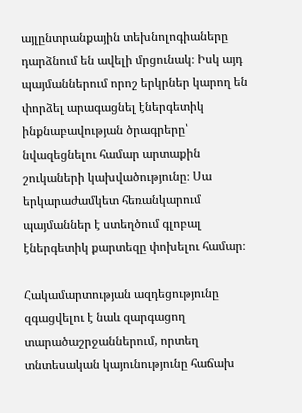այլընտրանքային տեխնոլոգիաները դարձնում են ավելի մրցունակ։ Իսկ այդ պայմաններում որոշ երկրներ կարող են փորձել արագացնել էներգետիկ ինքնաբավության ծրագրերը՝ նվազեցնելու համար արտաքին շուկաների կախվածությունը։ Սա երկարաժամկետ հեռանկարում պայմաններ է ստեղծում գլոբալ էներգետիկ քարտեզը փոխելու համար։

Հակամարտության ազդեցությունը զգացվելու է նաև զարգացող տարածաշրջաններում, որտեղ տնտեսական կայունությունը հաճախ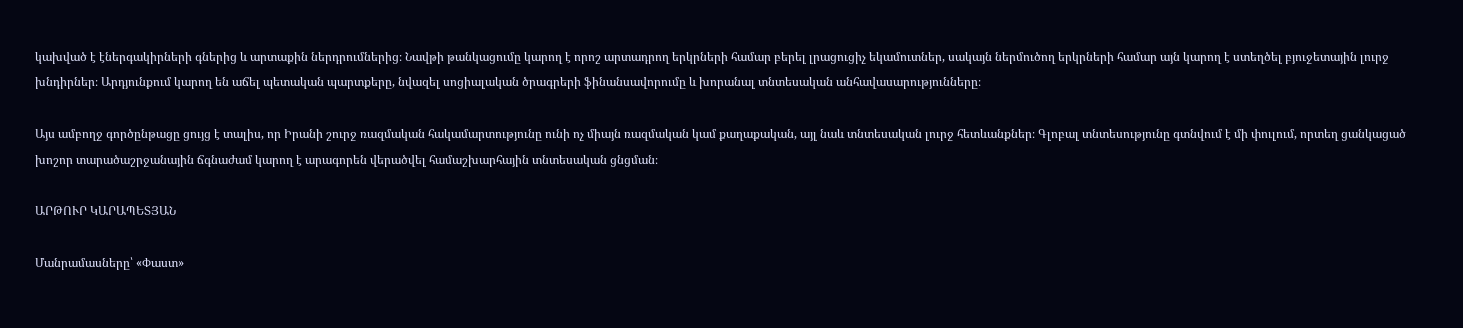կախված է էներգակիրների գներից և արտաքին ներդրումներից։ Նավթի թանկացումը կարող է որոշ արտադրող երկրների համար բերել լրացուցիչ եկամուտներ, սակայն ներմուծող երկրների համար այն կարող է ստեղծել բյուջետային լուրջ խնդիրներ։ Արդյունքում կարող են աճել պետական պարտքերը, նվազել սոցիալական ծրագրերի ֆինանսավորումը և խորանալ տնտեսական անհավասարությունները։

Այս ամբողջ գործընթացը ցույց է տալիս, որ Իրանի շուրջ ռազմական հակամարտությունը ունի ոչ միայն ռազմական կամ քաղաքական, այլ նաև տնտեսական լուրջ հետևանքներ։ Գլոբալ տնտեսությունը գտնվում է մի փուլում, որտեղ ցանկացած խոշոր տարածաշրջանային ճգնաժամ կարող է արագորեն վերածվել համաշխարհային տնտեսական ցնցման։

ԱՐԹՈՒՐ ԿԱՐԱՊԵՏՅԱՆ

Մանրամասները՝ «Փաստ»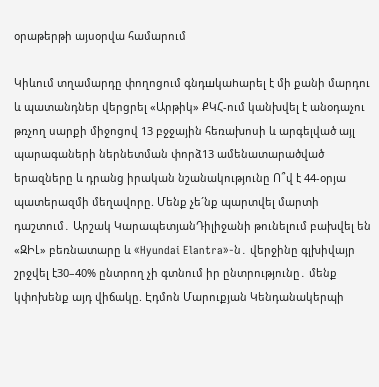օրաթերթի այսօրվա համարում

Կիևում տղամարդը փողոցում գնդшկաhարել է մի քանի մարդու և պատանդներ վերցրել «Արթիկ» ՔԿՀ-ում կանխվել է անօդաչու թռչող սարքի միջոցով 13 բջջային հեռախոսի և արգելված այլ պարագաների ներնետման փորձ13 ամենատարածված երազները և դրանց իրական նշանակությունը Ո՞վ է 44-օրյա պատերազմի մեղավորը. Մենք չե´նք պարտվել մարտի դաշտում․ Արշակ ԿարապետյանԴիլիջանի թունելում բախվել են «ԶԻԼ» բեռնատարը և «Hyundai Elantra»-ն․ վերջինը գլխիվայր շրջվել է30–40% ընտրող չի գտնում իր ընտրությունը․ մենք կփոխենք այդ վիճակը. Էդմոն Մարուքյան Կենդանակերպի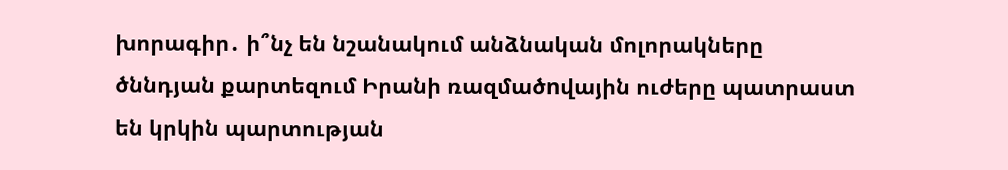խորագիր․ ի՞նչ են նշանակում անձնական մոլորակները ծննդյան քարտեզում Իրանի ռազմածnվային ուժերը պատրաստ են կրկին պարտության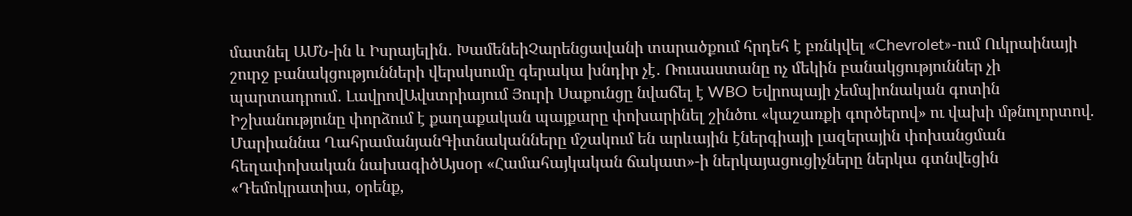մատնել ԱՄՆ-ին և Իսրայելին․ ԽամենեիՉարենցավանի տարածքում հրդեհ է բռնկվել «Chevrolet»-ում Ուկրաինայի շուրջ բանակցությունների վերսկսումը գերակա խնդիր չէ․ Ռուսաստանը ոչ մեկին բանակցություններ չի պարտադրում․ ԼավրովԱվստրիայում Յուրի Սաքունցը նվաճել է WBO Եվրոպայի չեմպիոնական գոտին Իշխանությունը փորձում է քաղաքական պայքարը փոխարինել շինծու «կաշառքի գործերով» ու վախի մթնոլորտով. Մարիաննա ՂահրամանյանԳիտնականները մշակում են արևային էներգիայի լազերային փոխանցման հեղափոխական նախագիծԱյսօր «Համահայկական ճակատ»-ի ներկայացուցիչները ներկա գտնվեցին «Դեմոկրատիա, օրենք,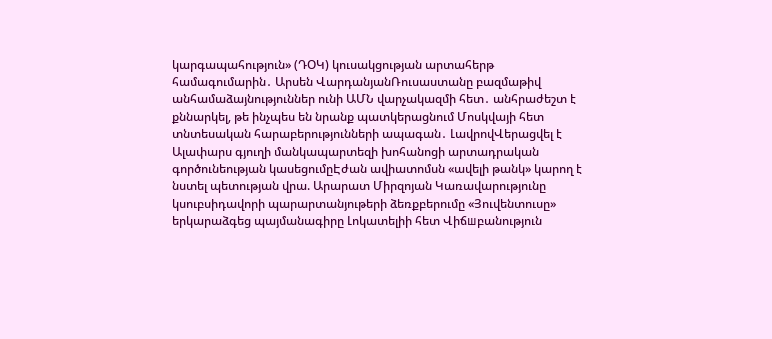կարգապահություն» (ԴՕԿ) կուսակցության արտահերթ համագումարին․ Արսեն ՎարդանյանՌուսաստանը բազմաթիվ անհամաձայնություններ ունի ԱՄՆ վարչակազմի հետ․ անհրաժեշտ է քննարկել, թե ինչպես են նրանք պատկերացնում Մոսկվայի հետ տնտեսական հարաբերությունների ապագան․ ԼավրովՎերացվել է Ալափարս գյուղի մանկապարտեզի խոհանոցի արտադրական գործունեության կասեցումըԷժան ավիատոմսն «ավելի թանկ» կարող է նստել պետության վրա. Արարատ Միրզոյան Կառավարությունը կսուբսիդավորի պարարտանյութերի ձեռքբերումը «Յուվենտուսը» երկարաձգեց պայմանագիրը Լոկատելիի հետ Վիճшբանություն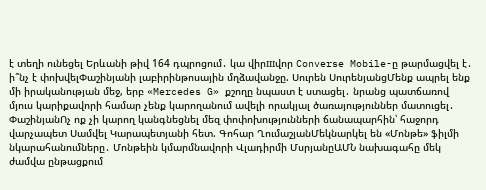է տեղի ունեցել Երևանի թիվ 164 դպրոցում․ կա վիրшվոր Converse Mobile-ը թարմացվել է․ ի՞նչ է փոխվելՓաշինյանի լաբիրինթոսային մղձավանջը. Սուրեն ՍուրենյանցՄենք ապրել ենք մի իրականության մեջ, երբ «Mercedes G» քշողը նպաստ է ստացել․ նրանց պատճառով մյուս կարիքավորի համար չենք կարողանում ավելի որակյալ ծառայություններ մատուցել․ ՓաշինյանՈչ ոք չի կարող կանգնեցնել մեզ փոփոխությունների ճանապարհին՝ հաջորդ վարչապետ Սամվել Կարապետյանի հետ. Գոհար ՂումաշյանՄեկնարկել են «Մոնթե» ֆիլմի նկարահանումները․ Մոնթեին կմարմնավորի Վլադիրմի ՄսրյանըԱՄՆ նախագահը մեկ ժամվա ընթացքում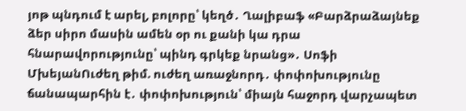յոթ պնդում է արել, բոլորը՝ կեղծ․ Ղալիբաֆ «Բարձրաձայնեք ձեր սիրո մասին ամեն օր ու քանի կա դրա հնարավորությունը՝ պինդ գրկեք նրանց»․ Սոֆի ՄխեյանՈւժեղ թիմ. ուժեղ առաջնորդ․ փոփոխությունը ճանապարհին է․ փոփոխություն՝ միայն հաջորդ վարչապետ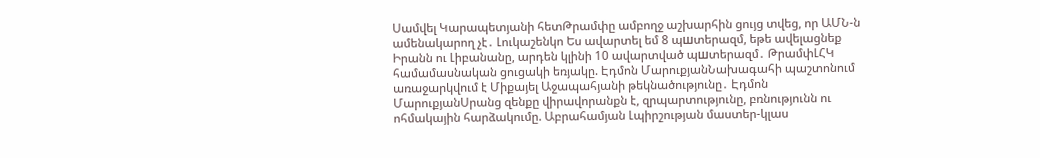Սամվել Կարապետյանի հետԹրամփը ամբողջ աշխարհին ցույց տվեց, որ ԱՄՆ-ն ամենակարող չէ․ Լուկաշենկո Ես ավարտել եմ 8 պшտերազմ, եթե ավելացնեք Իրանն ու Լիբանանը, արդեն կլինի 10 ավարտված պшտերազմ․ ԹրամփԼՀԿ համամասնական ցուցակի եռյակը. Էդմոն ՄարուքյանՆախագահի պաշտոնում առաջարկվում է Միքայել Աջապահյանի թեկնածությունը․ Էդմոն ՄարուքյանՍրանց զենքը վիրավորանքն է, զրպարտությունը, բռնությունն ու ոհմակային հարձակումը. Աբրահամյան Լպիրշության մաստեր-կլաս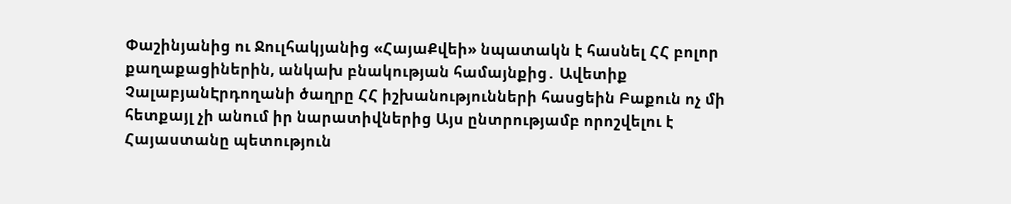Փաշինյանից ու Ջուլհակյանից «ՀայաՔվեի» նպատակն է հասնել ՀՀ բոլոր քաղաքացիներին, անկախ բնակության համայնքից․ Ավետիք ՉալաբյանԷրդողանի ծաղրը ՀՀ իշխանությունների հասցեին Բաքուն ոչ մի հետքայլ չի անում իր նարատիվներից Այս ընտրությամբ որոշվելու է Հայաստանը պետություն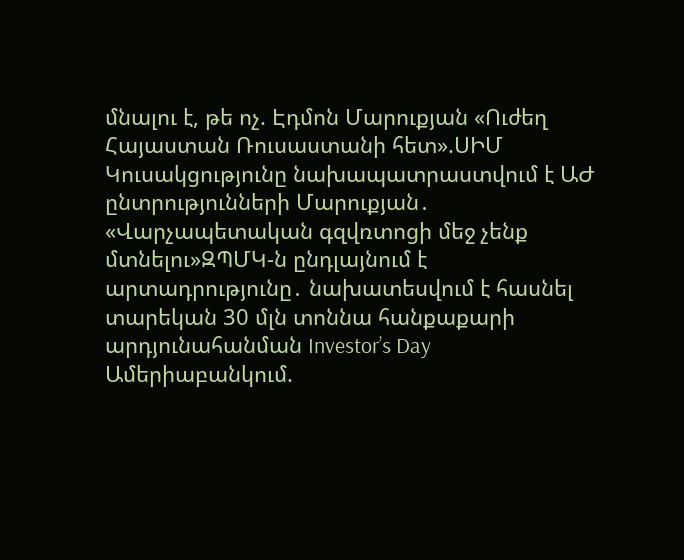մնալու է, թե ոչ. Էդմոն Մարուքյան «Ուժեղ Հայաստան Ռուսաստանի հետ».ՍԻՄ Կուսակցությունը նախապատրաստվում է ԱԺ ընտրությունների Մարուքյան․ «Վարչապետական գզվռտոցի մեջ չենք մտնելու»ԶՊՄԿ-ն ընդլայնում է արտադրությունը․ նախատեսվում է հասնել տարեկան 30 մլն տոննա հանքաքարի արդյունահանման Investor’s Day Ամերիաբանկում.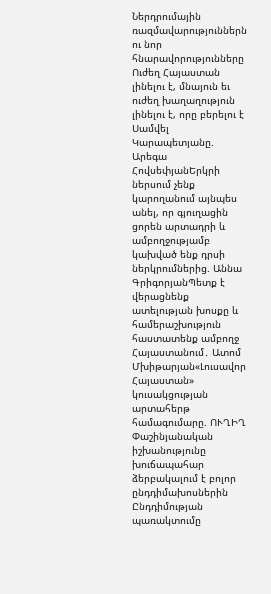Ներդրումային ռազմավարություններն ու նոր հնարավորությունները Ուժեղ Հայաստան լինելու է, մնայուն եւ ուժեղ խաղաղություն լինելու է, որը բերելու է Սամվել Կարապետյանը. Արեգա ՀովսեփյանԵրկրի ներսում չենք կարողանում այնպես անել, որ գյուղացին ցորեն արտադրի և ամբողջությամբ կախված ենք դրսի ներկրումներից. Աննա ԳրիգորյանՊետք է վերացնենք ատելության խոսքը և համերաշխություն հաստատենք ամբողջ Հայաստանում․ Ատոմ Մխիթարյան«Լուսավոր Հայաստան» կուսակցության արտահերթ համագումարը. ՈՒՂԻՂ Փաշինյանական իշխանությունը խուճապահար ձերբակալում է բոլոր ընդդիմախոսներին Ընդդիմության պառակտումը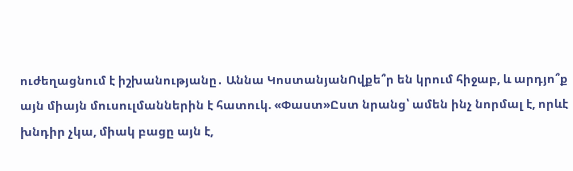ուժեղացնում է իշխանությանը․ Աննա ԿոստանյանՈվքե՞ր են կրում հիջաբ, և արդյո՞ք այն միայն մուսուլմաններին է հատուկ. «Փաստ»Ըստ նրանց՝ ամեն ինչ նորմալ է, որևէ խնդիր չկա, միակ բացը այն է,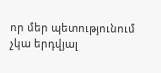որ մեր պետությունում չկա երդվյալ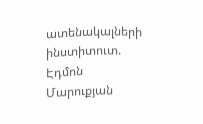ատենակալների ինստիտուտ. Էդմոն Մարուքյան